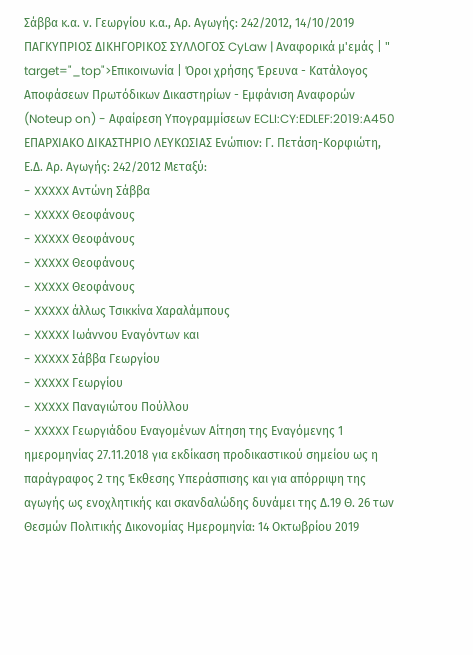Σάββα κ.α. ν. Γεωργίου κ.α., Αρ. Αγωγής: 242/2012, 14/10/2019 ΠΑΓΚΥΠΡΙΟΣ ΔΙΚΗΓΟΡΙΚΟΣ ΣΥΛΛΟΓΟΣ CyLaw | Αναφορικά μ'εμάς | " target="_top">Επικοινωνία | Όροι χρήσης Έρευνα - Κατάλογος Αποφάσεων Πρωτόδικων Δικαστηρίων - Εμφάνιση Αναφορών (Noteup on) - Αφαίρεση Υπογραμμίσεων ECLI:CY:EDLEF:2019:A450 ΕΠΑΡΧΙΑΚΟ ΔΙΚΑΣΤΗΡΙΟ ΛΕΥΚΩΣΙΑΣ Ενώπιον: Γ. Πετάση-Κορφιώτη, Ε.Δ. Αρ. Αγωγής: 242/2012 Μεταξύ:
- XXXXX Αντώνη Σάββα
- XXXXX Θεοφάνους
- XXXXX Θεοφάνους
- XXXXX Θεοφάνους
- XXXXX Θεοφάνους
- XXXXX άλλως Τσικκίνα Χαραλάμπους
- XXXXX Ιωάννου Εναγόντων και
- XXXXX Σάββα Γεωργίου
- XXXXX Γεωργίου
- XXXXX Παναγιώτου Πούλλου
- XXXXX Γεωργιάδου Εναγομένων Αίτηση της Εναγόμενης 1 ημερομηνίας 27.11.2018 για εκδίκαση προδικαστικού σημείου ως η παράγραφος 2 της Έκθεσης Υπεράσπισης και για απόρριψη της αγωγής ως ενοχλητικής και σκανδαλώδης δυνάμει της Δ.19 Θ. 26 των Θεσμών Πολιτικής Δικονομίας Ημερομηνία: 14 Οκτωβρίου 2019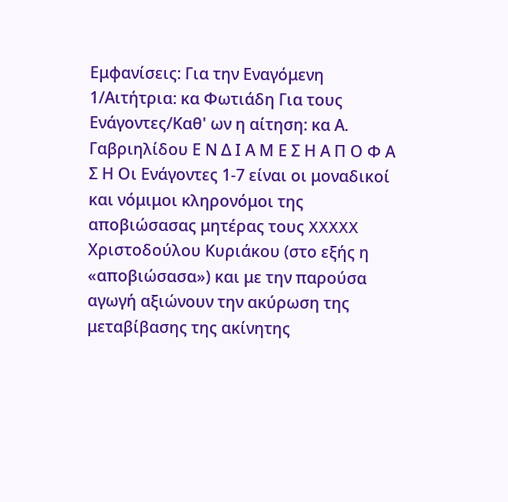Εμφανίσεις: Για την Εναγόμενη 1/Αιτήτρια: κα Φωτιάδη Για τους Ενάγοντες/Καθ' ων η αίτηση: κα Α. Γαβριηλίδου Ε Ν Δ Ι Α Μ Ε Σ Η Α Π Ο Φ Α Σ Η Οι Ενάγοντες 1-7 είναι οι μοναδικοί και νόμιμοι κληρονόμοι της αποβιώσασας μητέρας τους XXXXX Χριστοδούλου Κυριάκου (στο εξής η «αποβιώσασα») και με την παρούσα αγωγή αξιώνουν την ακύρωση της μεταβίβασης της ακίνητης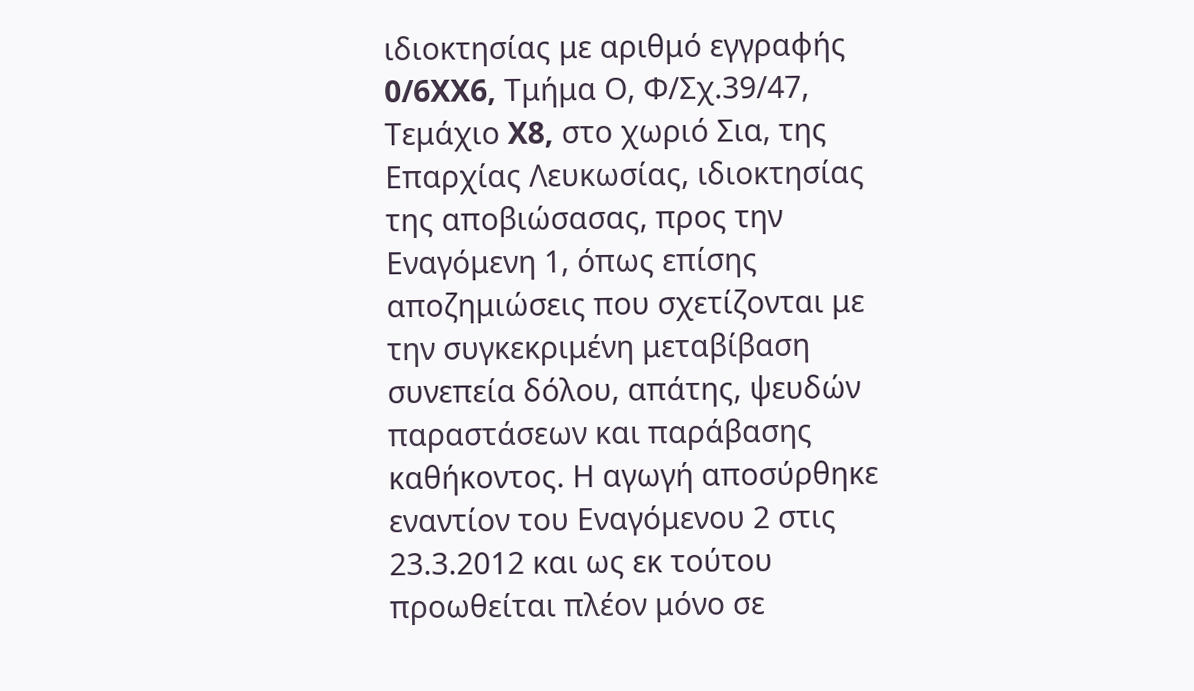ιδιοκτησίας με αριθμό εγγραφής 0/6XX6, Τμήμα Ο, Φ/Σχ.39/47, Τεμάχιο X8, στο χωριό Σια, της Επαρχίας Λευκωσίας, ιδιοκτησίας της αποβιώσασας, προς την Εναγόμενη 1, όπως επίσης αποζημιώσεις που σχετίζονται με την συγκεκριμένη μεταβίβαση συνεπεία δόλου, απάτης, ψευδών παραστάσεων και παράβασης καθήκοντος. Η αγωγή αποσύρθηκε εναντίον του Εναγόμενου 2 στις 23.3.2012 και ως εκ τούτου προωθείται πλέον μόνο σε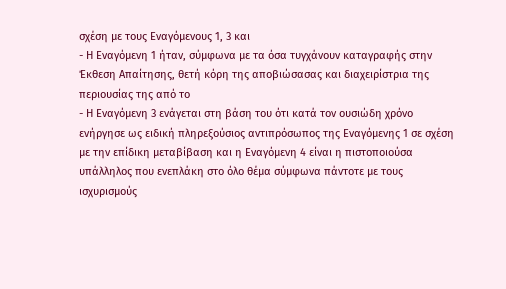σχέση με τους Εναγόμενους 1, 3 και
- Η Εναγόμενη 1 ήταν, σύμφωνα με τα όσα τυγχάνουν καταγραφής στην Έκθεση Απαίτησης, θετή κόρη της αποβιώσασας και διαχειρίστρια της περιουσίας της από το
- Η Εναγόμενη 3 ενάγεται στη βάση του ότι κατά τον ουσιώδη χρόνο ενήργησε ως ειδική πληρεξούσιος αντιπρόσωπος της Εναγόμενης 1 σε σχέση με την επίδικη μεταβίβαση και η Εναγόμενη 4 είναι η πιστοποιούσα υπάλληλος που ενεπλάκη στο όλο θέμα σύμφωνα πάντοτε με τους ισχυρισμούς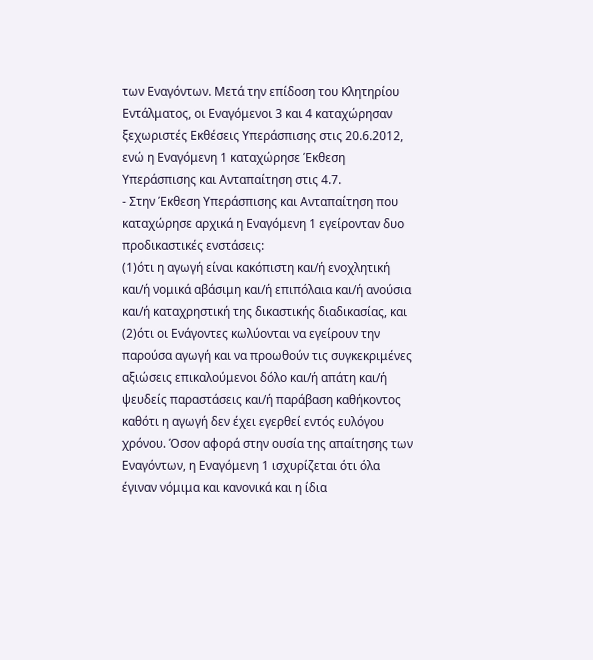των Εναγόντων. Μετά την επίδοση του Κλητηρίου Εντάλματος, οι Εναγόμενοι 3 και 4 καταχώρησαν ξεχωριστές Εκθέσεις Υπεράσπισης στις 20.6.2012, ενώ η Εναγόμενη 1 καταχώρησε Έκθεση Υπεράσπισης και Ανταπαίτηση στις 4.7.
- Στην Έκθεση Υπεράσπισης και Ανταπαίτηση που καταχώρησε αρχικά η Εναγόμενη 1 εγείρονταν δυο προδικαστικές ενστάσεις:
(1)ότι η αγωγή είναι κακόπιστη και/ή ενοχλητική και/ή νομικά αβάσιμη και/ή επιπόλαια και/ή ανούσια και/ή καταχρηστική της δικαστικής διαδικασίας, και
(2)ότι οι Ενάγοντες κωλύονται να εγείρουν την παρούσα αγωγή και να προωθούν τις συγκεκριμένες αξιώσεις επικαλούμενοι δόλο και/ή απάτη και/ή ψευδείς παραστάσεις και/ή παράβαση καθήκοντος καθότι η αγωγή δεν έχει εγερθεί εντός ευλόγου χρόνου. Όσον αφορά στην ουσία της απαίτησης των Εναγόντων, η Εναγόμενη 1 ισχυρίζεται ότι όλα έγιναν νόμιμα και κανονικά και η ίδια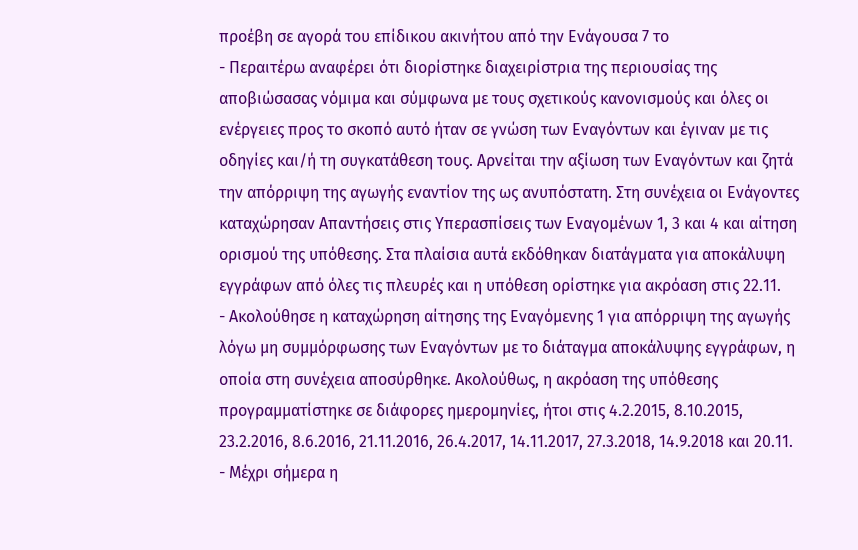προέβη σε αγορά του επίδικου ακινήτου από την Ενάγουσα 7 το
- Περαιτέρω αναφέρει ότι διορίστηκε διαχειρίστρια της περιουσίας της αποβιώσασας νόμιμα και σύμφωνα με τους σχετικούς κανονισμούς και όλες οι ενέργειες προς το σκοπό αυτό ήταν σε γνώση των Εναγόντων και έγιναν με τις οδηγίες και/ή τη συγκατάθεση τους. Αρνείται την αξίωση των Εναγόντων και ζητά την απόρριψη της αγωγής εναντίον της ως ανυπόστατη. Στη συνέχεια οι Ενάγοντες καταχώρησαν Απαντήσεις στις Υπερασπίσεις των Εναγομένων 1, 3 και 4 και αίτηση ορισμού της υπόθεσης. Στα πλαίσια αυτά εκδόθηκαν διατάγματα για αποκάλυψη εγγράφων από όλες τις πλευρές και η υπόθεση ορίστηκε για ακρόαση στις 22.11.
- Ακολούθησε η καταχώρηση αίτησης της Εναγόμενης 1 για απόρριψη της αγωγής λόγω μη συμμόρφωσης των Εναγόντων με το διάταγμα αποκάλυψης εγγράφων, η οποία στη συνέχεια αποσύρθηκε. Ακολούθως, η ακρόαση της υπόθεσης προγραμματίστηκε σε διάφορες ημερομηνίες, ήτοι στις 4.2.2015, 8.10.2015, 23.2.2016, 8.6.2016, 21.11.2016, 26.4.2017, 14.11.2017, 27.3.2018, 14.9.2018 και 20.11.
- Μέχρι σήμερα η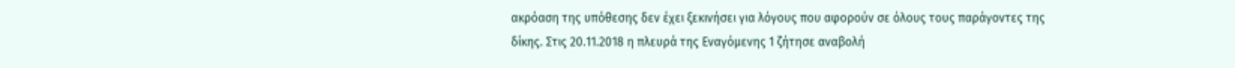ακρόαση της υπόθεσης δεν έχει ξεκινήσει για λόγους που αφορούν σε όλους τους παράγοντες της δίκης. Στις 20.11.2018 η πλευρά της Εναγόμενης 1 ζήτησε αναβολή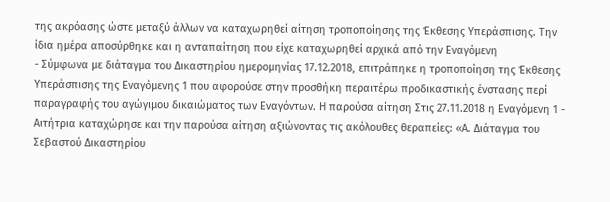της ακρόασης ώστε μεταξύ άλλων να καταχωρηθεί αίτηση τροποποίησης της Έκθεσης Υπεράσπισης. Την ίδια ημέρα αποσύρθηκε και η ανταπαίτηση που είχε καταχωρηθεί αρχικά από την Εναγόμενη
- Σύμφωνα με διάταγμα του Δικαστηρίου ημερομηνίας 17.12.2018, επιτράπηκε η τροποποίηση της Έκθεσης Υπεράσπισης της Εναγόμενης 1 που αφορούσε στην προσθήκη περαιτέρω προδικαστικής ένστασης περί παραγραφής του αγώγιμου δικαιώματος των Εναγόντων. Η παρούσα αίτηση Στις 27.11.2018 η Εναγόμενη 1 - Αιτήτρια καταχώρησε και την παρούσα αίτηση αξιώνοντας τις ακόλουθες θεραπείες: «Α. Διάταγμα του Σεβαστού Δικαστηρίου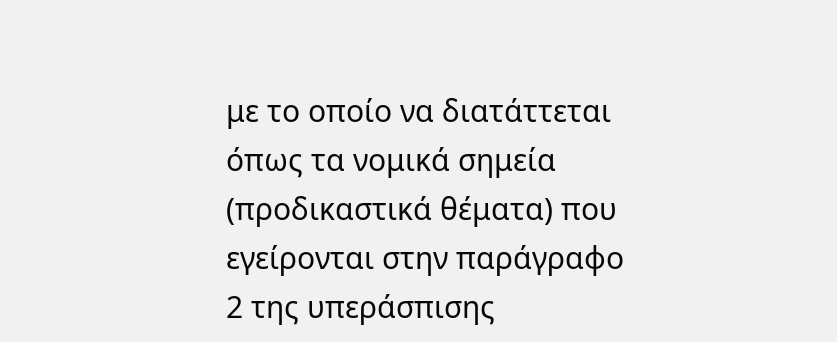με το οποίο να διατάττεται όπως τα νομικά σημεία (προδικαστικά θέματα) που εγείρονται στην παράγραφο 2 της υπεράσπισης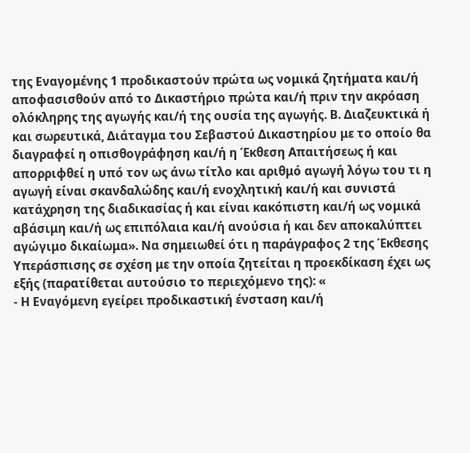της Εναγομένης 1 προδικαστούν πρώτα ως νομικά ζητήματα και/ή αποφασισθούν από το Δικαστήριο πρώτα και/ή πριν την ακρόαση ολόκληρης της αγωγής και/ή της ουσία της αγωγής. Β. Διαζευκτικά ή και σωρευτικά, Διάταγμα του Σεβαστού Δικαστηρίου με το οποίο θα διαγραφεί η οπισθογράφηση και/ή η Έκθεση Απαιτήσεως ή και απορριφθεί η υπό τον ως άνω τίτλο και αριθμό αγωγή λόγω του τι η αγωγή είναι σκανδαλώδης και/ή ενοχλητική και/ή και συνιστά κατάχρηση της διαδικασίας ή και είναι κακόπιστη και/ή ως νομικά αβάσιμη και/ή ως επιπόλαια και/ή ανούσια ή και δεν αποκαλύπτει αγώγιμο δικαίωμα». Να σημειωθεί ότι η παράγραφος 2 της Έκθεσης Υπεράσπισης σε σχέση με την οποία ζητείται η προεκδίκαση έχει ως εξής (παρατίθεται αυτούσιο το περιεχόμενο της): «
- Η Εναγόμενη εγείρει προδικαστική ένσταση και/ή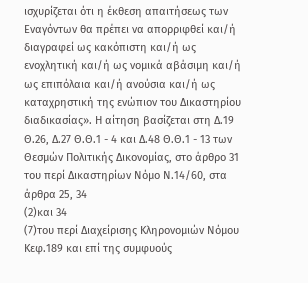ισχυρίζεται ότι η έκθεση απαιτήσεως των Εναγόντων θα πρέπει να απορριφθεί και/ή διαγραφεί ως κακόπιστη και/ή ως ενοχλητική και/ή ως νομικά αβάσιμη και/ή ως επιπόλαια και/ή ανούσια και/ή ως καταχρηστική της ενώπιον του Δικαστηρίου διαδικασίας». Η αίτηση βασίζεται στη Δ.19 Θ.26, Δ.27 Θ.Θ.1 - 4 και Δ.48 Θ.Θ.1 - 13 των Θεσμών Πολιτικής Δικονομίας, στο άρθρο 31 του περί Δικαστηρίων Νόμο Ν.14/60, στα άρθρα 25, 34
(2)και 34
(7)του περί Διαχείρισης Κληρονομιών Νόμου Κεφ.189 και επί της συμφυούς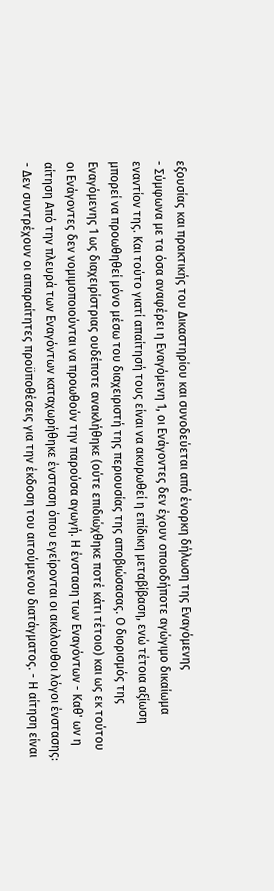εξουσίας και πρακτικής του Δικαστηρίου και συνοδεύεται από ένορκη δήλωση της Εναγόμενης
- Σύμφωνα με τα όσα αναφέρει η Εναγόμενη 1, οι Ενάγοντες δεν έχουν οποιοδήποτε αγώγιμο δικαίωμα εναντίον της. Και τούτο γιατί απαίτησή τους είναι να ακυρωθεί η επίδικη μεταβίβαση, ενώ τέτοια αξίωση μπορεί να προωθηθεί μόνο μέσω του διαχειριστή της περιουσίας της αποβιώσασας. Ο διορισμός της Εναγόμενης 1 ως διαχειρίστριας ουδέποτε ανακλήθηκε (ούτε επιδιώχθηκε ποτέ κάτι τέτοιο) και ως εκ τούτου οι Ενάγοντες δεν νομιμοποιούνται να προωθούν την παρούσα αγωγή. Η ένσταση των Εναγόντων - Καθ' ων η αίτηση Από την πλευρά των Εναγόντων καταχωρήθηκε ένσταση όπου εγείρονται οι ακόλουθοι λόγοι ένστασης: - Δεν συντρέχουν οι απαραίτητες προϋποθέσεις για την έκδοση του αιτούμενου διατάγματος. - Η αίτηση είναι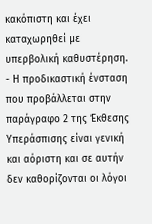κακόπιστη και έχει καταχωρηθεί με υπερβολική καθυστέρηση. - Η προδικαστική ένσταση που προβάλλεται στην παράγραφο 2 της Έκθεσης Υπεράσπισης είναι γενική και αόριστη και σε αυτήν δεν καθορίζονται οι λόγοι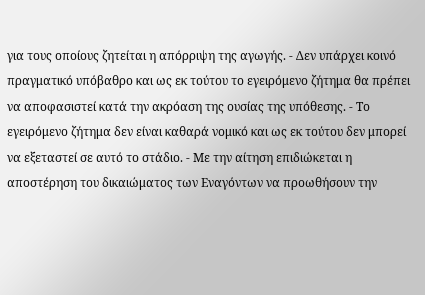για τους οποίους ζητείται η απόρριψη της αγωγής. - Δεν υπάρχει κοινό πραγματικό υπόβαθρο και ως εκ τούτου το εγειρόμενο ζήτημα θα πρέπει να αποφασιστεί κατά την ακρόαση της ουσίας της υπόθεσης. - Το εγειρόμενο ζήτημα δεν είναι καθαρά νομικό και ως εκ τούτου δεν μπορεί να εξεταστεί σε αυτό το στάδιο. - Με την αίτηση επιδιώκεται η αποστέρηση του δικαιώματος των Εναγόντων να προωθήσουν την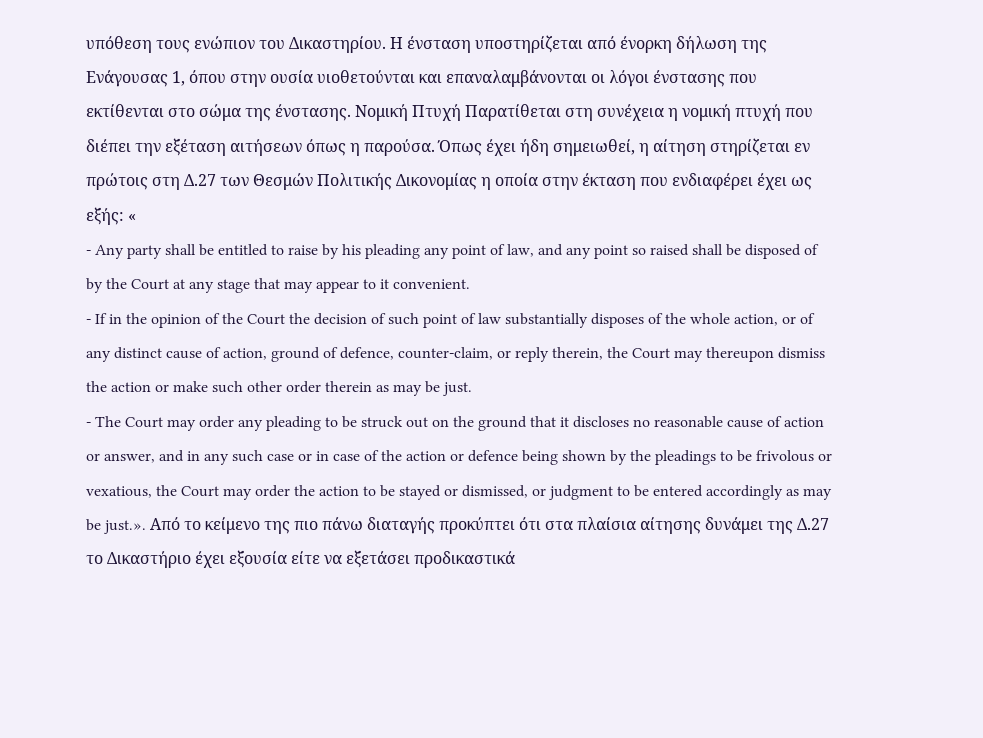υπόθεση τους ενώπιον του Δικαστηρίου. Η ένσταση υποστηρίζεται από ένορκη δήλωση της Ενάγουσας 1, όπου στην ουσία υιοθετούνται και επαναλαμβάνονται οι λόγοι ένστασης που εκτίθενται στο σώμα της ένστασης. Νομική Πτυχή Παρατίθεται στη συνέχεια η νομική πτυχή που διέπει την εξέταση αιτήσεων όπως η παρούσα. Όπως έχει ήδη σημειωθεί, η αίτηση στηρίζεται εν πρώτοις στη Δ.27 των Θεσμών Πολιτικής Δικονομίας η οποία στην έκταση που ενδιαφέρει έχει ως εξής: «
- Any party shall be entitled to raise by his pleading any point of law, and any point so raised shall be disposed of by the Court at any stage that may appear to it convenient.
- If in the opinion of the Court the decision of such point of law substantially disposes of the whole action, or of any distinct cause of action, ground of defence, counter-claim, or reply therein, the Court may thereupon dismiss the action or make such other order therein as may be just.
- The Court may order any pleading to be struck out on the ground that it discloses no reasonable cause of action or answer, and in any such case or in case of the action or defence being shown by the pleadings to be frivolous or vexatious, the Court may order the action to be stayed or dismissed, or judgment to be entered accordingly as may be just.». Από το κείμενο της πιο πάνω διαταγής προκύπτει ότι στα πλαίσια αίτησης δυνάμει της Δ.27 το Δικαστήριο έχει εξουσία είτε να εξετάσει προδικαστικά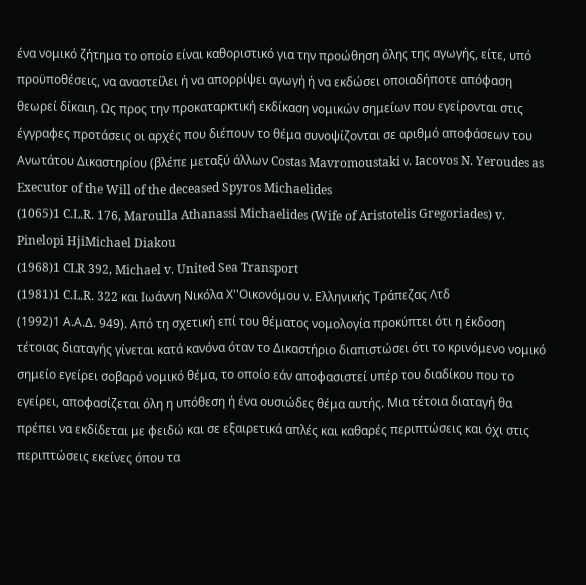ένα νομικό ζήτημα το οποίο είναι καθοριστικό για την προώθηση όλης της αγωγής, είτε, υπό προϋποθέσεις, να αναστείλει ή να απορρίψει αγωγή ή να εκδώσει οποιαδήποτε απόφαση θεωρεί δίκαιη. Ως προς την προκαταρκτική εκδίκαση νομικών σημείων που εγείρονται στις έγγραφες προτάσεις οι αρχές που διέπουν το θέμα συνοψίζονται σε αριθμό αποφάσεων του Ανωτάτου Δικαστηρίου (βλέπε μεταξύ άλλων Costas Mavromoustaki ν. Iacovos N. Yeroudes as Executor of the Will of the deceased Spyros Michaelides
(1065)1 C.L.R. 176, Maroulla Athanassi Michaelides (Wife of Aristotelis Gregoriades) v. Pinelopi HjiMichael Diakou
(1968)1 CLR 392, Michael v. United Sea Transport
(1981)1 C.L.R. 322 και Ιωάννη Νικόλα Χ''Οικονόμου ν. Ελληνικής Τράπεζας Λτδ
(1992)1 Α.Α.Δ. 949). Από τη σχετική επί του θέματος νομολογία προκύπτει ότι η έκδοση τέτοιας διαταγής γίνεται κατά κανόνα όταν το Δικαστήριο διαπιστώσει ότι το κρινόμενο νομικό σημείο εγείρει σοβαρό νομικό θέμα, το οποίο εάν αποφασιστεί υπέρ του διαδίκου που το εγείρει, αποφασίζεται όλη η υπόθεση ή ένα ουσιώδες θέμα αυτής. Μια τέτοια διαταγή θα πρέπει να εκδίδεται με φειδώ και σε εξαιρετικά απλές και καθαρές περιπτώσεις και όχι στις περιπτώσεις εκείνες όπου τα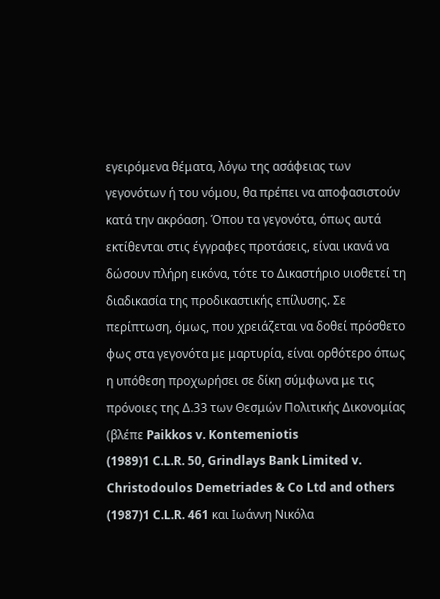εγειρόμενα θέματα, λόγω της ασάφειας των γεγονότων ή του νόμου, θα πρέπει να αποφασιστούν κατά την ακρόαση. Όπου τα γεγονότα, όπως αυτά εκτίθενται στις έγγραφες προτάσεις, είναι ικανά να δώσουν πλήρη εικόνα, τότε το Δικαστήριο υιοθετεί τη διαδικασία της προδικαστικής επίλυσης. Σε περίπτωση, όμως, που χρειάζεται να δοθεί πρόσθετο φως στα γεγονότα με μαρτυρία, είναι ορθότερο όπως η υπόθεση προχωρήσει σε δίκη σύμφωνα με τις πρόνοιες της Δ.33 των Θεσμών Πολιτικής Δικονομίας (βλέπε Paikkos v. Kontemeniotis
(1989)1 C.L.R. 50, Grindlays Bank Limited v. Christodoulos Demetriades & Co Ltd and others
(1987)1 C.L.R. 461 και Ιωάννη Νικόλα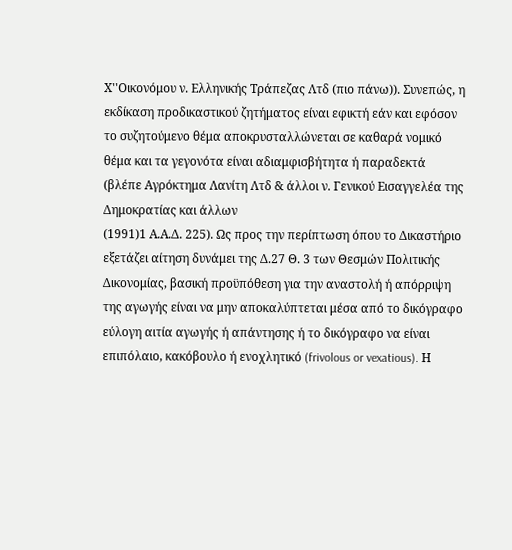Χ''Οικονόμου ν. Ελληνικής Τράπεζας Λτδ (πιο πάνω)). Συνεπώς, η εκδίκαση προδικαστικού ζητήματος είναι εφικτή εάν και εφόσον το συζητούμενο θέμα αποκρυσταλλώνεται σε καθαρά νομικό θέμα και τα γεγονότα είναι αδιαμφισβήτητα ή παραδεκτά (βλέπε Αγρόκτημα Λανίτη Λτδ & άλλοι ν. Γενικού Εισαγγελέα της Δημοκρατίας και άλλων
(1991)1 Α.Α.Δ. 225). Ως προς την περίπτωση όπου το Δικαστήριο εξετάζει αίτηση δυνάμει της Δ.27 Θ. 3 των Θεσμών Πολιτικής Δικονομίας, βασική προϋπόθεση για την αναστολή ή απόρριψη της αγωγής είναι να μην αποκαλύπτεται μέσα από το δικόγραφο εύλογη αιτία αγωγής ή απάντησης ή το δικόγραφο να είναι επιπόλαιο, κακόβουλο ή ενοχλητικό (frivolous or vexatious). Η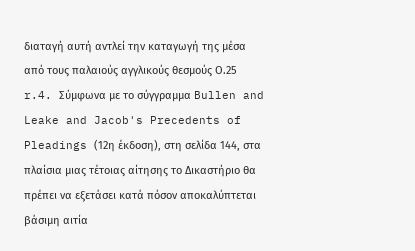διαταγή αυτή αντλεί την καταγωγή της μέσα από τους παλαιούς αγγλικούς θεσμούς Ο.25 r.4. Σύμφωνα με το σύγγραμμα Bullen and Leake and Jacob's Precedents of Pleadings (12η έκδοση), στη σελίδα 144, στα πλαίσια μιας τέτοιας αίτησης το Δικαστήριο θα πρέπει να εξετάσει κατά πόσον αποκαλύπτεται βάσιμη αιτία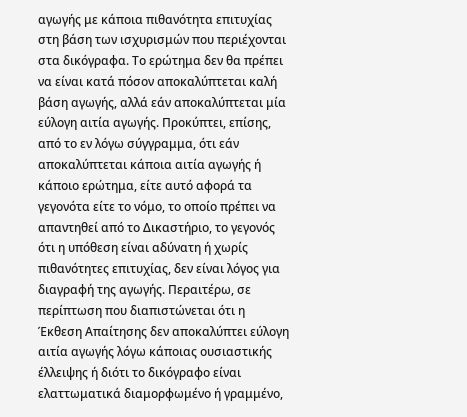αγωγής με κάποια πιθανότητα επιτυχίας στη βάση των ισχυρισμών που περιέχονται στα δικόγραφα. Το ερώτημα δεν θα πρέπει να είναι κατά πόσον αποκαλύπτεται καλή βάση αγωγής, αλλά εάν αποκαλύπτεται μία εύλογη αιτία αγωγής. Προκύπτει, επίσης, από το εν λόγω σύγγραμμα, ότι εάν αποκαλύπτεται κάποια αιτία αγωγής ή κάποιο ερώτημα, είτε αυτό αφορά τα γεγονότα είτε το νόμο, το οποίο πρέπει να απαντηθεί από το Δικαστήριο, το γεγονός ότι η υπόθεση είναι αδύνατη ή χωρίς πιθανότητες επιτυχίας, δεν είναι λόγος για διαγραφή της αγωγής. Περαιτέρω, σε περίπτωση που διαπιστώνεται ότι η Έκθεση Απαίτησης δεν αποκαλύπτει εύλογη αιτία αγωγής λόγω κάποιας ουσιαστικής έλλειψης ή διότι το δικόγραφο είναι ελαττωματικά διαμορφωμένο ή γραμμένο,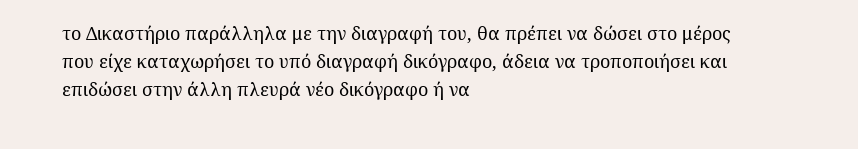το Δικαστήριο παράλληλα με την διαγραφή του, θα πρέπει να δώσει στο μέρος που είχε καταχωρήσει το υπό διαγραφή δικόγραφο, άδεια να τροποποιήσει και επιδώσει στην άλλη πλευρά νέο δικόγραφο ή να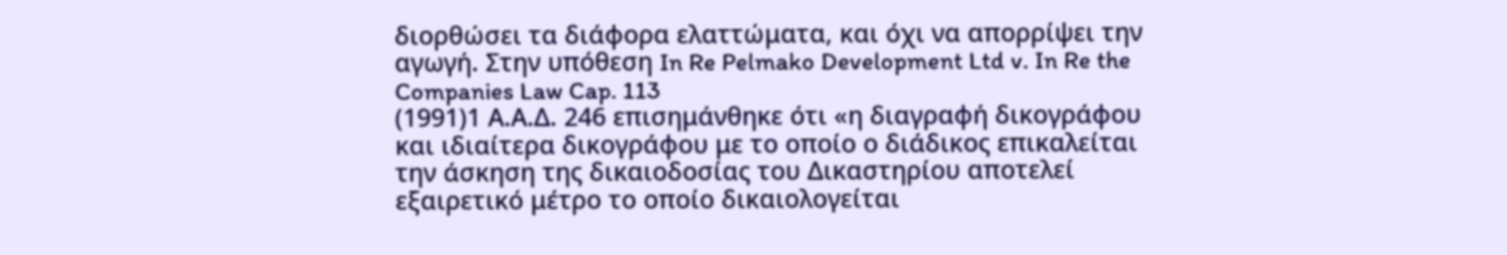διορθώσει τα διάφορα ελαττώματα, και όχι να απορρίψει την αγωγή. Στην υπόθεση In Re Pelmako Development Ltd v. In Re the Companies Law Cap. 113
(1991)1 Α.Α.Δ. 246 επισημάνθηκε ότι «η διαγραφή δικογράφου και ιδιαίτερα δικογράφου με το οποίο ο διάδικος επικαλείται την άσκηση της δικαιοδοσίας του Δικαστηρίου αποτελεί εξαιρετικό μέτρο το οποίο δικαιολογείται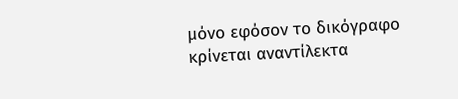μόνο εφόσον το δικόγραφο κρίνεται αναντίλεκτα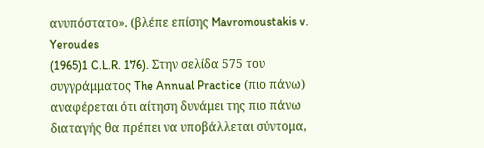ανυπόστατο». (βλέπε επίσης Mavromoustakis v. Yeroudes
(1965)1 C.L.R. 176). Στην σελίδα 575 του συγγράμματος The Annual Practice (πιο πάνω) αναφέρεται ότι αίτηση δυνάμει της πιο πάνω διαταγής θα πρέπει να υποβάλλεται σύντομα,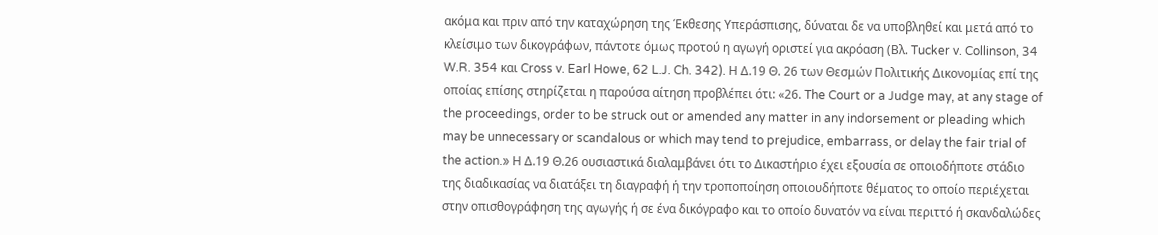ακόμα και πριν από την καταχώρηση της Έκθεσης Υπεράσπισης, δύναται δε να υποβληθεί και μετά από το κλείσιμο των δικογράφων, πάντοτε όμως προτού η αγωγή οριστεί για ακρόαση (Βλ. Tucker v. Collinson, 34 W.R. 354 και Cross v. Earl Howe, 62 L.J. Ch. 342). Η Δ.19 Θ. 26 των Θεσμών Πολιτικής Δικονομίας επί της οποίας επίσης στηρίζεται η παρούσα αίτηση προβλέπει ότι: «26. The Court or a Judge may, at any stage of the proceedings, order to be struck out or amended any matter in any indorsement or pleading which may be unnecessary or scandalous or which may tend to prejudice, embarrass, or delay the fair trial of the action.» Η Δ.19 Θ.26 ουσιαστικά διαλαμβάνει ότι το Δικαστήριο έχει εξουσία σε οποιοδήποτε στάδιο της διαδικασίας να διατάξει τη διαγραφή ή την τροποποίηση οποιουδήποτε θέματος το οποίο περιέχεται στην οπισθογράφηση της αγωγής ή σε ένα δικόγραφο και το οποίο δυνατόν να είναι περιττό ή σκανδαλώδες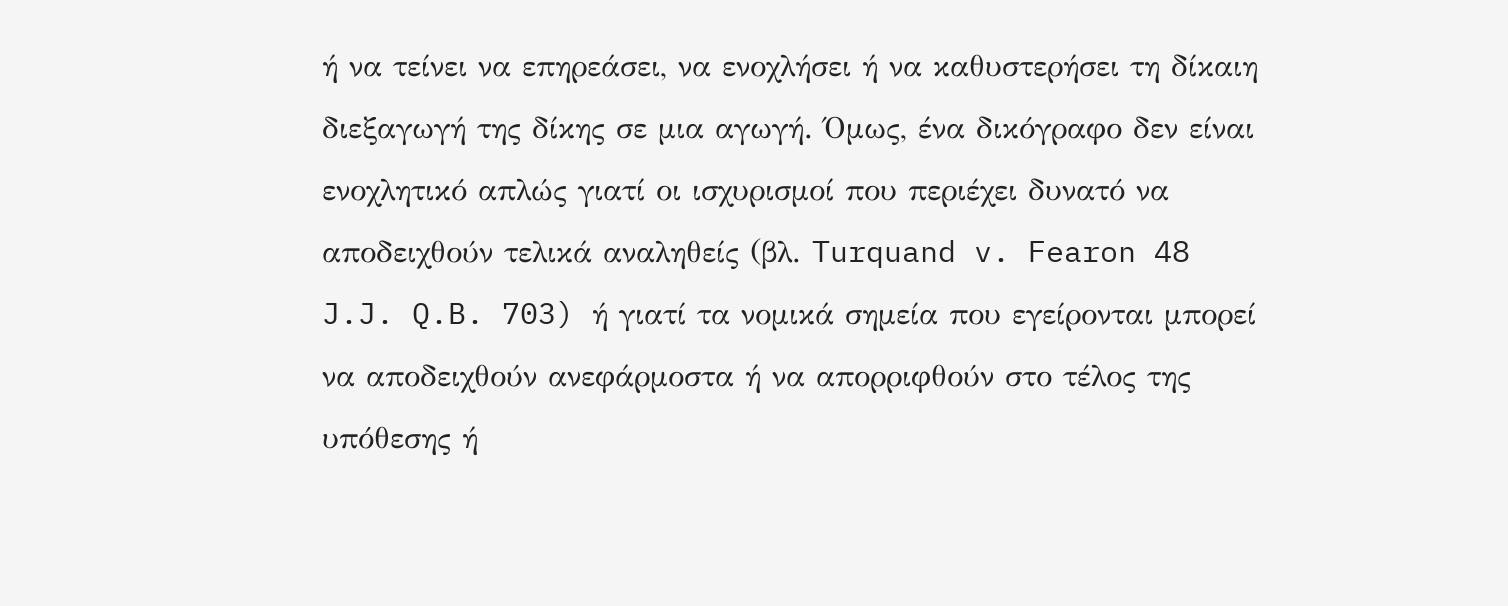ή να τείνει να επηρεάσει, να ενοχλήσει ή να καθυστερήσει τη δίκαιη διεξαγωγή της δίκης σε μια αγωγή. Όμως, ένα δικόγραφο δεν είναι ενοχλητικό απλώς γιατί οι ισχυρισμοί που περιέχει δυνατό να αποδειχθούν τελικά αναληθείς (βλ. Turquand v. Fearon 48 J.J. Q.B. 703) ή γιατί τα νομικά σημεία που εγείρονται μπορεί να αποδειχθούν ανεφάρμοστα ή να απορριφθούν στο τέλος της υπόθεσης ή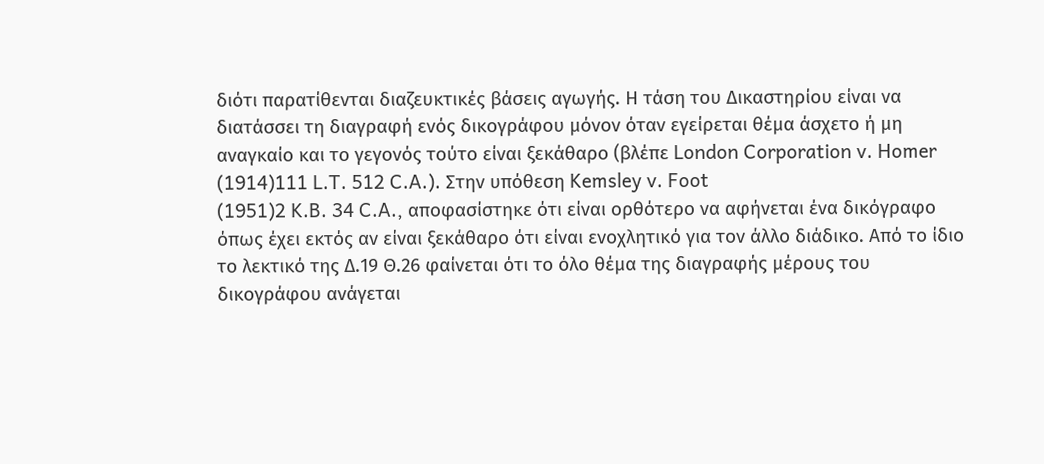διότι παρατίθενται διαζευκτικές βάσεις αγωγής. Η τάση του Δικαστηρίου είναι να διατάσσει τη διαγραφή ενός δικογράφου μόνον όταν εγείρεται θέμα άσχετο ή μη αναγκαίο και το γεγονός τούτο είναι ξεκάθαρο (βλέπε London Corporation v. Homer
(1914)111 L.T. 512 C.A.). Στην υπόθεση Kemsley v. Foot
(1951)2 K.B. 34 C.A., αποφασίστηκε ότι είναι ορθότερο να αφήνεται ένα δικόγραφο όπως έχει εκτός αν είναι ξεκάθαρο ότι είναι ενοχλητικό για τον άλλο διάδικο. Από το ίδιο το λεκτικό της Δ.19 Θ.26 φαίνεται ότι το όλο θέμα της διαγραφής μέρους του δικογράφου ανάγεται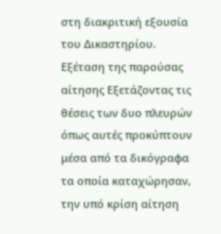στη διακριτική εξουσία του Δικαστηρίου. Εξέταση της παρούσας αίτησης Εξετάζοντας τις θέσεις των δυο πλευρών όπως αυτές προκύπτουν μέσα από τα δικόγραφα τα οποία καταχώρησαν, την υπό κρίση αίτηση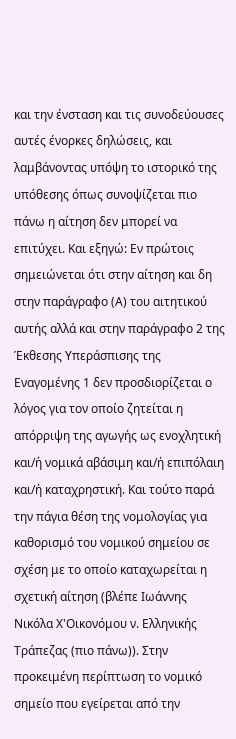και την ένσταση και τις συνοδεύουσες αυτές ένορκες δηλώσεις, και λαμβάνοντας υπόψη το ιστορικό της υπόθεσης όπως συνοψίζεται πιο πάνω η αίτηση δεν μπορεί να επιτύχει. Και εξηγώ: Εν πρώτοις σημειώνεται ότι στην αίτηση και δη στην παράγραφο (Α) του αιτητικού αυτής αλλά και στην παράγραφο 2 της Έκθεσης Υπεράσπισης της Εναγομένης 1 δεν προσδιορίζεται ο λόγος για τον οποίο ζητείται η απόρριψη της αγωγής ως ενοχλητική και/ή νομικά αβάσιμη και/ή επιπόλαιη και/ή καταχρηστική. Και τούτο παρά την πάγια θέση της νομολογίας για καθορισμό του νομικού σημείου σε σχέση με το οποίο καταχωρείται η σχετική αίτηση (βλέπε Ιωάννης Νικόλα Χ'Οικονόμου ν. Ελληνικής Τράπεζας (πιο πάνω)). Στην προκειμένη περίπτωση το νομικό σημείο που εγείρεται από την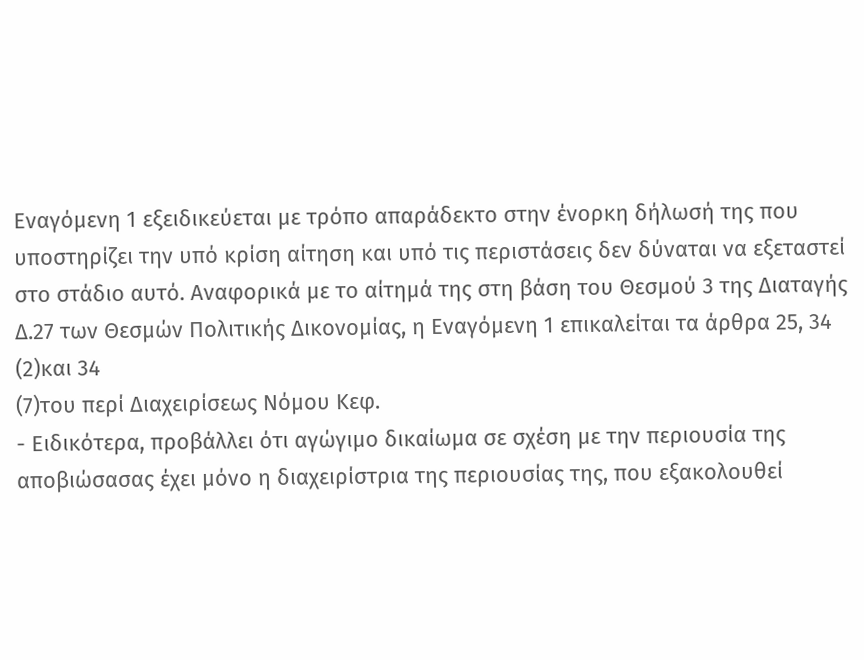Εναγόμενη 1 εξειδικεύεται με τρόπο απαράδεκτο στην ένορκη δήλωσή της που υποστηρίζει την υπό κρίση αίτηση και υπό τις περιστάσεις δεν δύναται να εξεταστεί στο στάδιο αυτό. Αναφορικά με το αίτημά της στη βάση του Θεσμού 3 της Διαταγής Δ.27 των Θεσμών Πολιτικής Δικονομίας, η Εναγόμενη 1 επικαλείται τα άρθρα 25, 34
(2)και 34
(7)του περί Διαχειρίσεως Νόμου Κεφ.
- Ειδικότερα, προβάλλει ότι αγώγιμο δικαίωμα σε σχέση με την περιουσία της αποβιώσασας έχει μόνο η διαχειρίστρια της περιουσίας της, που εξακολουθεί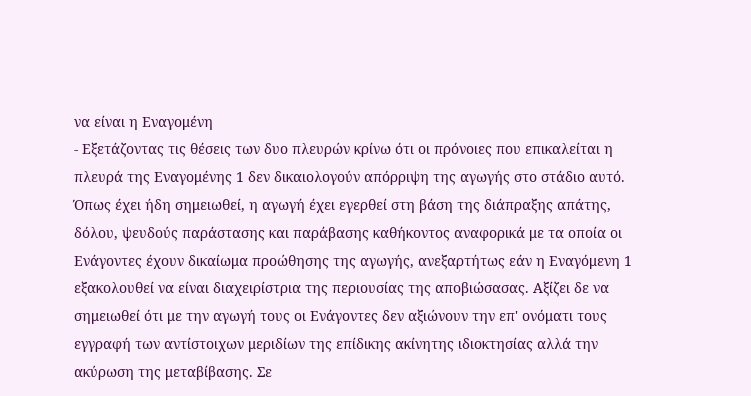να είναι η Εναγομένη
- Εξετάζοντας τις θέσεις των δυο πλευρών κρίνω ότι οι πρόνοιες που επικαλείται η πλευρά της Εναγομένης 1 δεν δικαιολογούν απόρριψη της αγωγής στο στάδιο αυτό. Όπως έχει ήδη σημειωθεί, η αγωγή έχει εγερθεί στη βάση της διάπραξης απάτης, δόλου, ψευδούς παράστασης και παράβασης καθήκοντος αναφορικά με τα οποία οι Ενάγοντες έχουν δικαίωμα προώθησης της αγωγής, ανεξαρτήτως εάν η Εναγόμενη 1 εξακολουθεί να είναι διαχειρίστρια της περιουσίας της αποβιώσασας. Αξίζει δε να σημειωθεί ότι με την αγωγή τους οι Ενάγοντες δεν αξιώνουν την επ' ονόματι τους εγγραφή των αντίστοιχων μεριδίων της επίδικης ακίνητης ιδιοκτησίας αλλά την ακύρωση της μεταβίβασης. Σε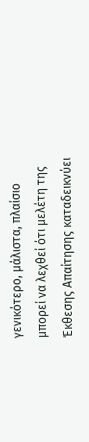γενικότερο, μάλιστα, πλαίσιο μπορεί να λεχθεί ότι μελέτη της Έκθεσης Απαίτησης καταδεικνύει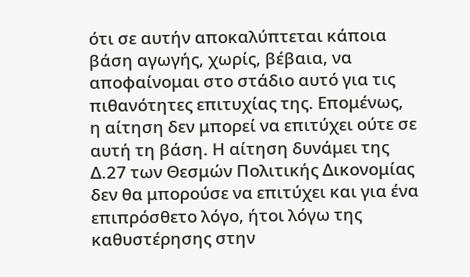ότι σε αυτήν αποκαλύπτεται κάποια βάση αγωγής, χωρίς, βέβαια, να αποφαίνομαι στο στάδιο αυτό για τις πιθανότητες επιτυχίας της. Επομένως, η αίτηση δεν μπορεί να επιτύχει ούτε σε αυτή τη βάση. Η αίτηση δυνάμει της Δ.27 των Θεσμών Πολιτικής Δικονομίας δεν θα μπορούσε να επιτύχει και για ένα επιπρόσθετο λόγο, ήτοι λόγω της καθυστέρησης στην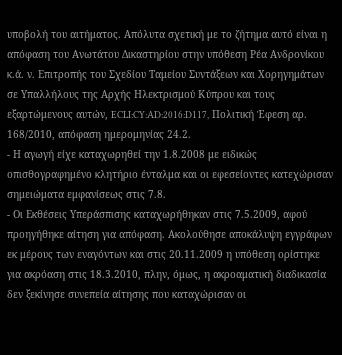υποβολή του αιτήματος. Απόλυτα σχετική με το ζήτημα αυτό είναι η απόφαση του Ανωτάτου Δικαστηρίου στην υπόθεση Ρέα Ανδρονίκου κ.ά. ν. Επιτροπής του Σχεδίου Ταμείου Συντάξεων και Χορηγημάτων σε Υπαλλήλους της Αρχής Ηλεκτρισμού Κύπρου και τους εξαρτώμενους αυτών, ECLI:CY:AD:2016:D117, Πολιτική Έφεση αρ. 168/2010, απόφαση ημερομηνίας 24.2.
- Η αγωγή είχε καταχωρηθεί την 1.8.2008 με ειδικώς οπισθογραφημένο κλητήριο ένταλμα και οι εφεσείοντες κατεχώρισαν σημειώματα εμφανίσεως στις 7.8.
- Οι Εκθέσεις Υπεράσπισης καταχωρήθηκαν στις 7.5.2009, αφού προηγήθηκε αίτηση για απόφαση. Ακολούθησε αποκάλυψη εγγράφων εκ μέρους των εναγόντων και στις 20.11.2009 η υπόθεση ορίστηκε για ακρόαση στις 18.3.2010, πλην, όμως, η ακροαματική διαδικασία δεν ξεκίνησε συνεπεία αίτησης που καταχώρισαν οι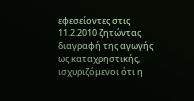εφεσείοντες στις 11.2.2010 ζητώντας διαγραφή της αγωγής ως καταχρηστικής, ισχυριζόμενοι ότι η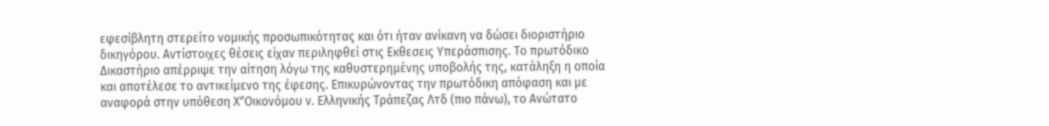εφεσίβλητη στερείτο νομικής προσωπικότητας και ότι ήταν ανίκανη να δώσει διοριστήριο δικηγόρου. Αντίστοιχες θέσεις είχαν περιληφθεί στις Εκθεσεις Υπεράσπισης. Το πρωτόδικο Δικαστήριο απέρριψε την αίτηση λόγω της καθυστερημένης υποβολής της, κατάληξη η οποία και αποτέλεσε το αντικείμενο της έφεσης. Επικυρώνοντας την πρωτόδικη απόφαση και με αναφορά στην υπόθεση ΧʺΟικονόμου ν. Ελληνικής Τράπεζας Λτδ (πιο πάνω), το Ανώτατο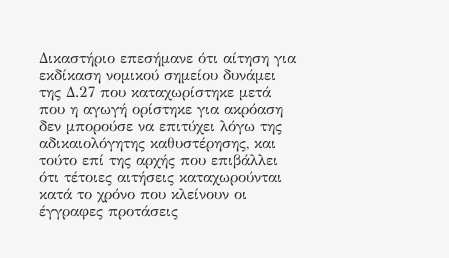Δικαστήριο επεσήμανε ότι αίτηση για εκδίκαση νομικού σημείου δυνάμει της Δ.27 που καταχωρίστηκε μετά που η αγωγή ορίστηκε για ακρόαση δεν μπορούσε να επιτύχει λόγω της αδικαιολόγητης καθυστέρησης, και τούτο επί της αρχής που επιβάλλει ότι τέτοιες αιτήσεις καταχωρούνται κατά το χρόνο που κλείνουν οι έγγραφες προτάσεις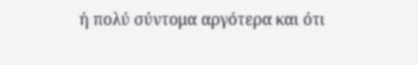ή πολύ σύντομα αργότερα και ότι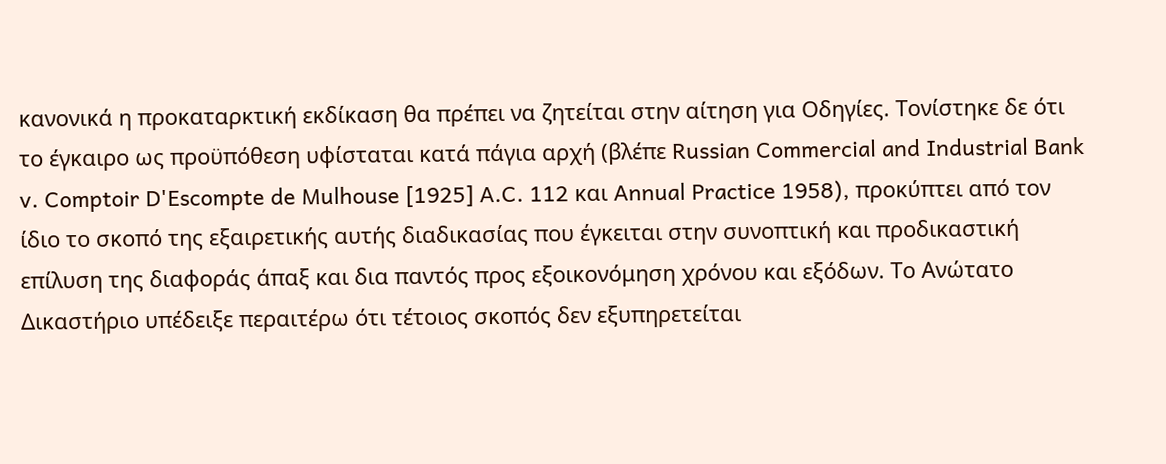κανονικά η προκαταρκτική εκδίκαση θα πρέπει να ζητείται στην αίτηση για Οδηγίες. Τονίστηκε δε ότι το έγκαιρο ως προϋπόθεση υφίσταται κατά πάγια αρχή (βλέπε Russian Commercial and Industrial Bank v. Comptoir D'Escompte de Mulhouse [1925] A.C. 112 και Annual Practice 1958), προκύπτει από τον ίδιο το σκοπό της εξαιρετικής αυτής διαδικασίας που έγκειται στην συνοπτική και προδικαστική επίλυση της διαφοράς άπαξ και δια παντός προς εξοικονόμηση χρόνου και εξόδων. Το Ανώτατο Δικαστήριο υπέδειξε περαιτέρω ότι τέτοιος σκοπός δεν εξυπηρετείται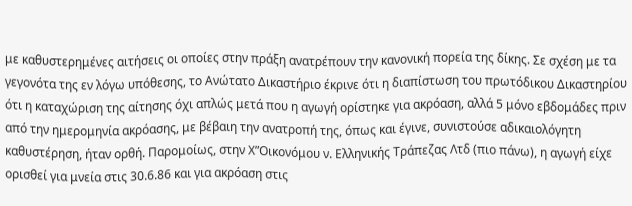με καθυστερημένες αιτήσεις οι οποίες στην πράξη ανατρέπουν την κανονική πορεία της δίκης. Σε σχέση με τα γεγονότα της εν λόγω υπόθεσης, το Ανώτατο Δικαστήριο έκρινε ότι η διαπίστωση του πρωτόδικου Δικαστηρίου ότι η καταχώριση της αίτησης όχι απλώς μετά που η αγωγή ορίστηκε για ακρόαση, αλλά 5 μόνο εβδομάδες πριν από την ημερομηνία ακρόασης, με βέβαιη την ανατροπή της, όπως και έγινε, συνιστούσε αδικαιολόγητη καθυστέρηση, ήταν ορθή. Παρομοίως, στην ΧʺΟικονόμου ν. Ελληνικής Τράπεζας Λτδ (πιο πάνω), η αγωγή είχε ορισθεί για μνεία στις 30.6.86 και για ακρόαση στις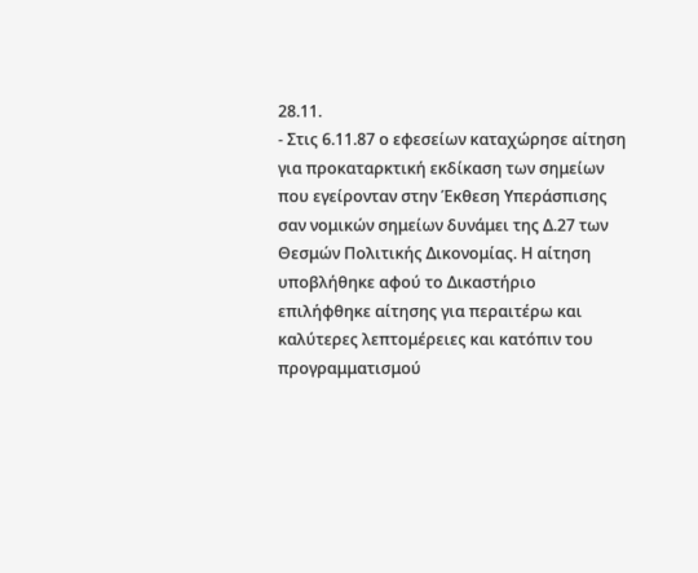28.11.
- Στις 6.11.87 ο εφεσείων καταχώρησε αίτηση για προκαταρκτική εκδίκαση των σημείων που εγείρονταν στην Έκθεση Υπεράσπισης σαν νομικών σημείων δυνάμει της Δ.27 των Θεσμών Πολιτικής Δικονομίας. Η αίτηση υποβλήθηκε αφού το Δικαστήριο επιλήφθηκε αίτησης για περαιτέρω και καλύτερες λεπτομέρειες και κατόπιν του προγραμματισμού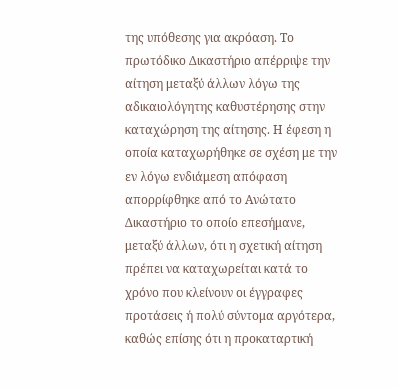της υπόθεσης για ακρόαση. Το πρωτόδικο Δικαστήριο απέρριψε την αίτηση μεταξύ άλλων λόγω της αδικαιολόγητης καθυστέρησης στην καταχώρηση της αίτησης. Η έφεση η οποία καταχωρήθηκε σε σχέση με την εν λόγω ενδιάμεση απόφαση απορρίφθηκε από το Ανώτατο Δικαστήριο το οποίο επεσήμανε, μεταξύ άλλων, ότι η σχετική αίτηση πρέπει να καταχωρείται κατά το χρόνο που κλείνουν οι έγγραφες προτάσεις ή πολύ σύντομα αργότερα, καθώς επίσης ότι η προκαταρτική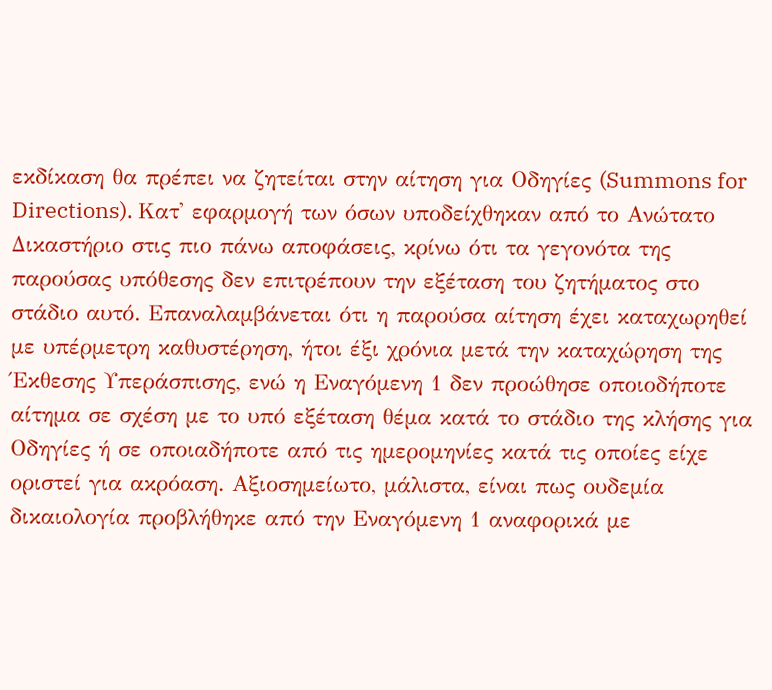εκδίκαση θα πρέπει να ζητείται στην αίτηση για Οδηγίες (Summons for Directions). Κατ' εφαρμογή των όσων υποδείχθηκαν από το Ανώτατο Δικαστήριο στις πιο πάνω αποφάσεις, κρίνω ότι τα γεγονότα της παρούσας υπόθεσης δεν επιτρέπουν την εξέταση του ζητήματος στο στάδιο αυτό. Επαναλαμβάνεται ότι η παρούσα αίτηση έχει καταχωρηθεί με υπέρμετρη καθυστέρηση, ήτοι έξι χρόνια μετά την καταχώρηση της Έκθεσης Υπεράσπισης, ενώ η Εναγόμενη 1 δεν προώθησε οποιοδήποτε αίτημα σε σχέση με το υπό εξέταση θέμα κατά το στάδιο της κλήσης για Οδηγίες ή σε οποιαδήποτε από τις ημερομηνίες κατά τις οποίες είχε οριστεί για ακρόαση. Αξιοσημείωτο, μάλιστα, είναι πως ουδεμία δικαιολογία προβλήθηκε από την Εναγόμενη 1 αναφορικά με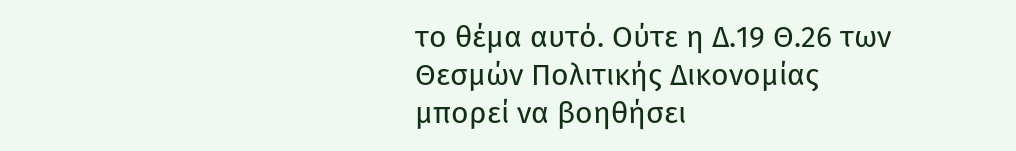το θέμα αυτό. Ούτε η Δ.19 Θ.26 των Θεσμών Πολιτικής Δικονομίας μπορεί να βοηθήσει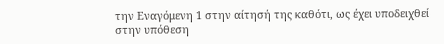την Εναγόμενη 1 στην αίτησή της καθότι, ως έχει υποδειχθεί στην υπόθεση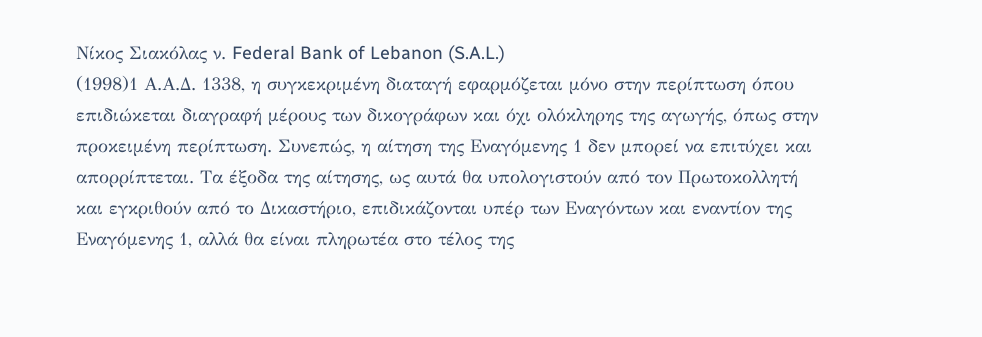Νίκος Σιακόλας ν. Federal Bank of Lebanon (S.A.L.)
(1998)1 Α.Α.Δ. 1338, η συγκεκριμένη διαταγή εφαρμόζεται μόνο στην περίπτωση όπου επιδιώκεται διαγραφή μέρους των δικογράφων και όχι ολόκληρης της αγωγής, όπως στην προκειμένη περίπτωση. Συνεπώς, η αίτηση της Εναγόμενης 1 δεν μπορεί να επιτύχει και απορρίπτεται. Τα έξοδα της αίτησης, ως αυτά θα υπολογιστούν από τον Πρωτοκολλητή και εγκριθούν από το Δικαστήριο, επιδικάζονται υπέρ των Εναγόντων και εναντίον της Εναγόμενης 1, αλλά θα είναι πληρωτέα στο τέλος της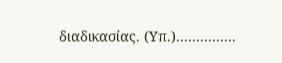διαδικασίας. (Υπ.)...............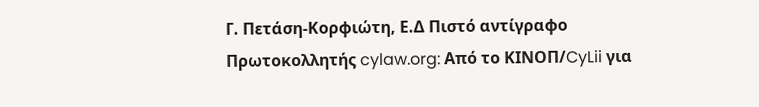Γ. Πετάση-Κορφιώτη, Ε.Δ Πιστό αντίγραφο Πρωτοκολλητής cylaw.org: Από το ΚΙΝOΠ/CyLii για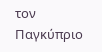τον Παγκύπριο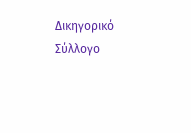Δικηγορικό Σύλλογο